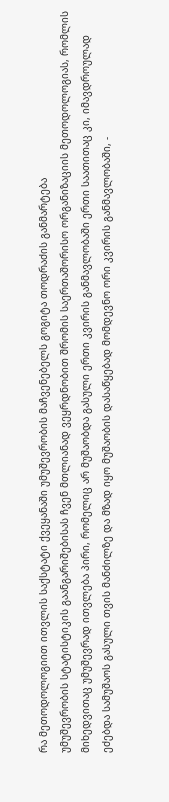რა მეთოდოლოგიით ითვლის საქსტატი ქვეყანაში უმუშევრობის მაჩვენებელს გოგიტა თოდრაძის განმარტება
უმუშევრობის სტატისტიკის გაანგარიშებისას ჩვენ მთლიანად ვეყრდნობით შრომის საერთაშორისო ორგანიზაციის მეთოდოლოგიას, რომლის მიხედვითაც უმუშევრად ითვლება პირი, რომელიც არ მუშაობდა გასული ერთი კვირის განმავლობაში ერთი საათითაც კი, იმავდროულად ეძებდა სამუშაოს გასული თვის მანძილზე და მზად იყო მუშაობის დასაწყებად მომდევნო ორი კვირის განმავლობაში, -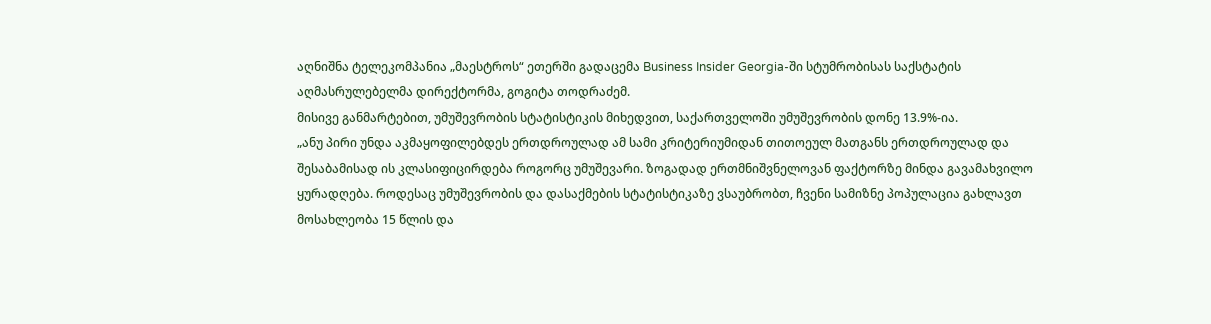აღნიშნა ტელეკომპანია „მაესტროს“ ეთერში გადაცემა Business Insider Georgia-ში სტუმრობისას საქსტატის აღმასრულებელმა დირექტორმა, გოგიტა თოდრაძემ.
მისივე განმარტებით, უმუშევრობის სტატისტიკის მიხედვით, საქართველოში უმუშევრობის დონე 13.9%-ია.
„ანუ პირი უნდა აკმაყოფილებდეს ერთდროულად ამ სამი კრიტერიუმიდან თითოეულ მათგანს ერთდროულად და შესაბამისად ის კლასიფიცირდება როგორც უმუშევარი. ზოგადად ერთმნიშვნელოვან ფაქტორზე მინდა გავამახვილო ყურადღება. როდესაც უმუშევრობის და დასაქმების სტატისტიკაზე ვსაუბრობთ, ჩვენი სამიზნე პოპულაცია გახლავთ მოსახლეობა 15 წლის და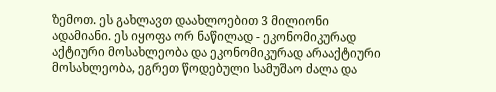ზემოთ. ეს გახლავთ დაახლოებით 3 მილიონი ადამიანი. ეს იყოფა ორ ნაწილად - ეკონომიკურად აქტიური მოსახლეობა და ეკონომიკურად არააქტიური მოსახლეობა, ეგრეთ წოდებული სამუშაო ძალა და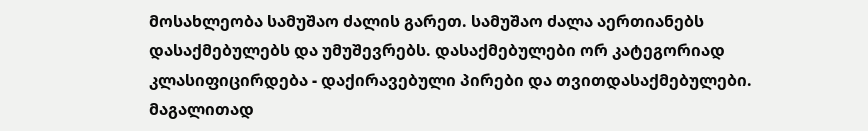მოსახლეობა სამუშაო ძალის გარეთ. სამუშაო ძალა აერთიანებს დასაქმებულებს და უმუშევრებს. დასაქმებულები ორ კატეგორიად კლასიფიცირდება - დაქირავებული პირები და თვითდასაქმებულები. მაგალითად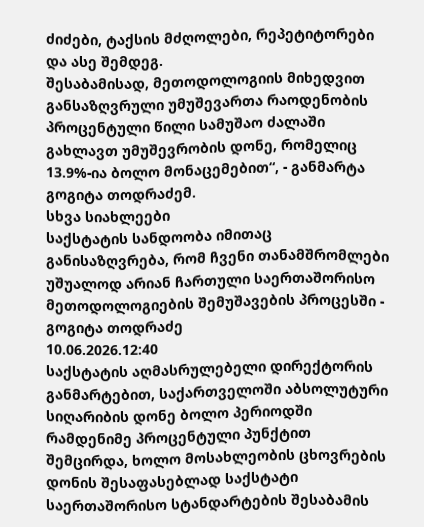ძიძები, ტაქსის მძღოლები, რეპეტიტორები და ასე შემდეგ.
შესაბამისად, მეთოდოლოგიის მიხედვით განსაზღვრული უმუშევართა რაოდენობის პროცენტული წილი სამუშაო ძალაში გახლავთ უმუშევრობის დონე, რომელიც 13.9%-ია ბოლო მონაცემებით“, - განმარტა გოგიტა თოდრაძემ.
სხვა სიახლეები
საქსტატის სანდოობა იმითაც განისაზღვრება, რომ ჩვენი თანამშრომლები უშუალოდ არიან ჩართული საერთაშორისო მეთოდოლოგიების შემუშავების პროცესში - გოგიტა თოდრაძე
10.06.2026.12:40
საქსტატის აღმასრულებელი დირექტორის განმარტებით, საქართველოში აბსოლუტური სიღარიბის დონე ბოლო პერიოდში რამდენიმე პროცენტული პუნქტით შემცირდა, ხოლო მოსახლეობის ცხოვრების დონის შესაფასებლად საქსტატი საერთაშორისო სტანდარტების შესაბამის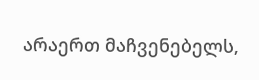არაერთ მაჩვენებელს,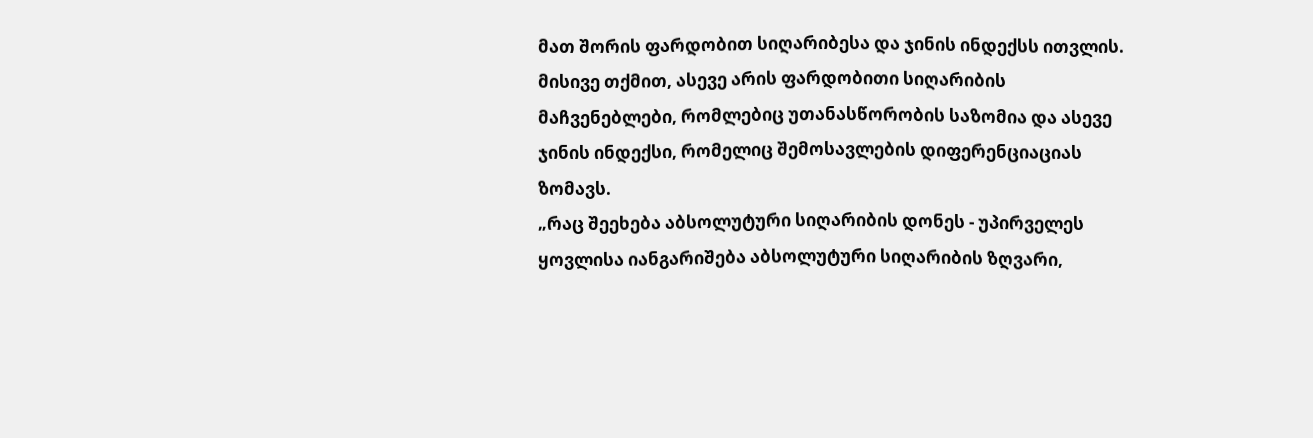მათ შორის ფარდობით სიღარიბესა და ჯინის ინდექსს ითვლის.
მისივე თქმით, ასევე არის ფარდობითი სიღარიბის მაჩვენებლები, რომლებიც უთანასწორობის საზომია და ასევე ჯინის ინდექსი, რომელიც შემოსავლების დიფერენციაციას ზომავს.
„რაც შეეხება აბსოლუტური სიღარიბის დონეს - უპირველეს ყოვლისა იანგარიშება აბსოლუტური სიღარიბის ზღვარი,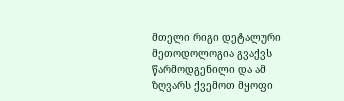მთელი რიგი დეტალური მეთოდოლოგია გვაქვს წარმოდგენილი და ამ ზღვარს ქვემოთ მყოფი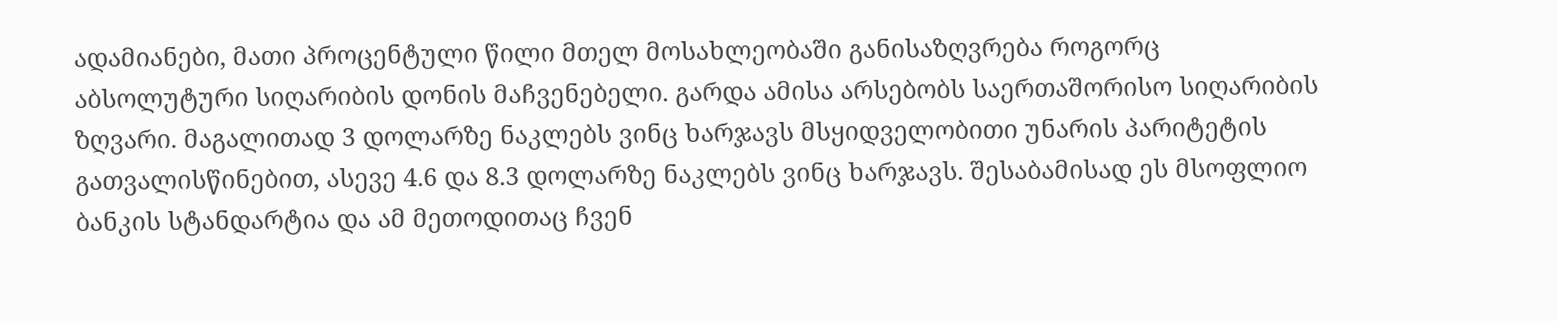ადამიანები, მათი პროცენტული წილი მთელ მოსახლეობაში განისაზღვრება როგორც აბსოლუტური სიღარიბის დონის მაჩვენებელი. გარდა ამისა არსებობს საერთაშორისო სიღარიბის ზღვარი. მაგალითად 3 დოლარზე ნაკლებს ვინც ხარჯავს მსყიდველობითი უნარის პარიტეტის გათვალისწინებით, ასევე 4.6 და 8.3 დოლარზე ნაკლებს ვინც ხარჯავს. შესაბამისად ეს მსოფლიო ბანკის სტანდარტია და ამ მეთოდითაც ჩვენ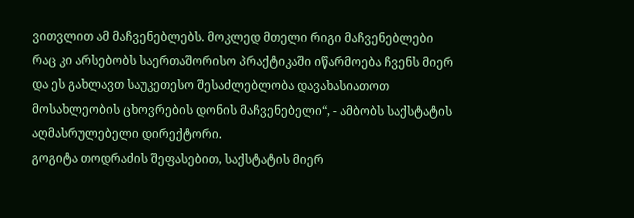ვითვლით ამ მაჩვენებლებს. მოკლედ მთელი რიგი მაჩვენებლები რაც კი არსებობს საერთაშორისო პრაქტიკაში იწარმოება ჩვენს მიერ და ეს გახლავთ საუკეთესო შესაძლებლობა დავახასიათოთ მოსახლეობის ცხოვრების დონის მაჩვენებელი“, - ამბობს საქსტატის აღმასრულებელი დირექტორი.
გოგიტა თოდრაძის შეფასებით, საქსტატის მიერ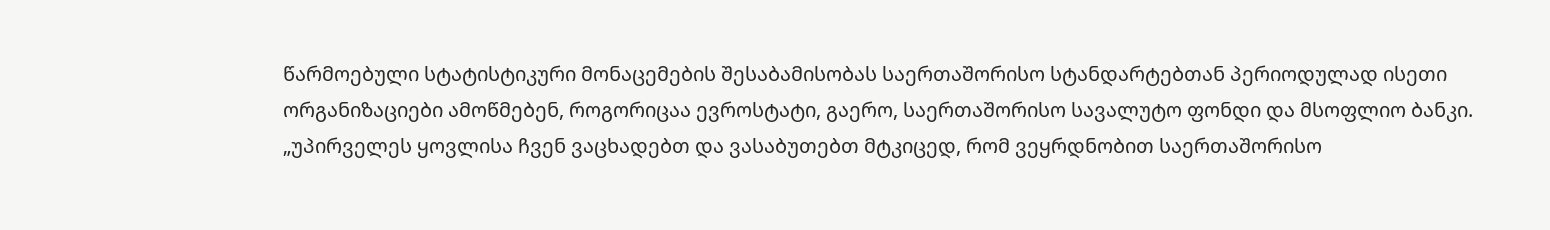წარმოებული სტატისტიკური მონაცემების შესაბამისობას საერთაშორისო სტანდარტებთან პერიოდულად ისეთი ორგანიზაციები ამოწმებენ, როგორიცაა ევროსტატი, გაერო, საერთაშორისო სავალუტო ფონდი და მსოფლიო ბანკი.
„უპირველეს ყოვლისა ჩვენ ვაცხადებთ და ვასაბუთებთ მტკიცედ, რომ ვეყრდნობით საერთაშორისო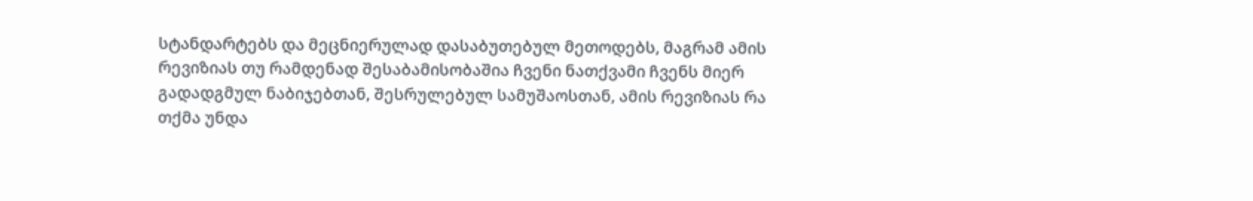სტანდარტებს და მეცნიერულად დასაბუთებულ მეთოდებს, მაგრამ ამის რევიზიას თუ რამდენად შესაბამისობაშია ჩვენი ნათქვამი ჩვენს მიერ გადადგმულ ნაბიჯებთან, შესრულებულ სამუშაოსთან, ამის რევიზიას რა თქმა უნდა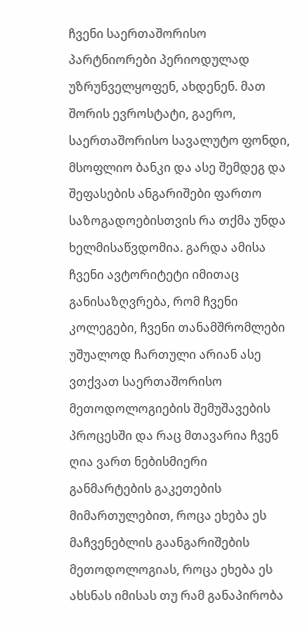ჩვენი საერთაშორისო პარტნიორები პერიოდულად უზრუნველყოფენ, ახდენენ. მათ შორის ევროსტატი, გაერო, საერთაშორისო სავალუტო ფონდი, მსოფლიო ბანკი და ასე შემდეგ და შეფასების ანგარიშები ფართო საზოგადოებისთვის რა თქმა უნდა ხელმისაწვდომია. გარდა ამისა ჩვენი ავტორიტეტი იმითაც განისაზღვრება, რომ ჩვენი კოლეგები, ჩვენი თანამშრომლები უშუალოდ ჩართული არიან ასე ვთქვათ საერთაშორისო მეთოდოლოგიების შემუშავების პროცესში და რაც მთავარია ჩვენ ღია ვართ ნებისმიერი განმარტების გაკეთების მიმართულებით, როცა ეხება ეს მაჩვენებლის გაანგარიშების მეთოდოლოგიას, როცა ეხება ეს ახსნას იმისას თუ რამ განაპირობა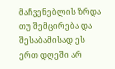მაჩვენებლის ზრდა თუ შემცირება და შესაბამისად ეს ერთ დღეში არ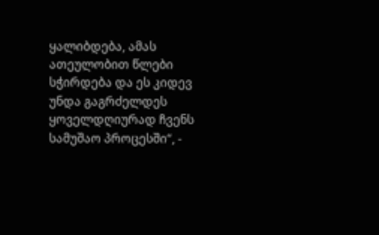ყალიბდება, ამას ათეულობით წლები სჭირდება და ეს კიდევ უნდა გაგრძელდეს ყოველდღიურად ჩვენს სამუშაო პროცესში“, -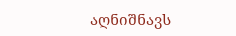აღნიშნავს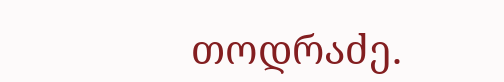თოდრაძე.